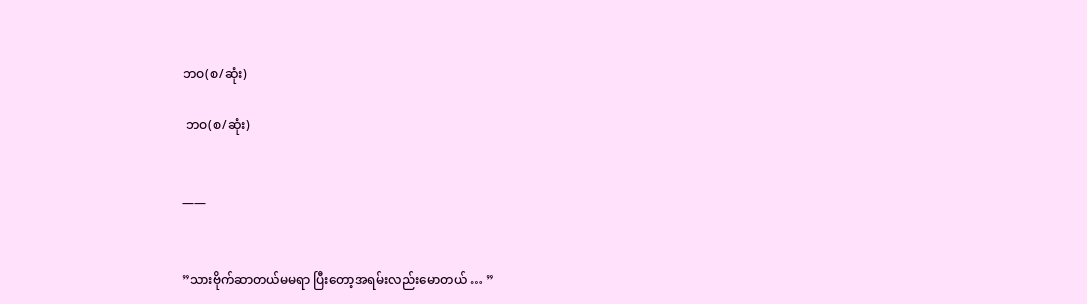ဘဝ(စ/ဆုံး)

 ဘဝ(စ/ဆုံး)


——


”သားဗိုက်ဆာတယ်မမရာ ပြီးတော့အရမ်းလည်းမောတယ် … ”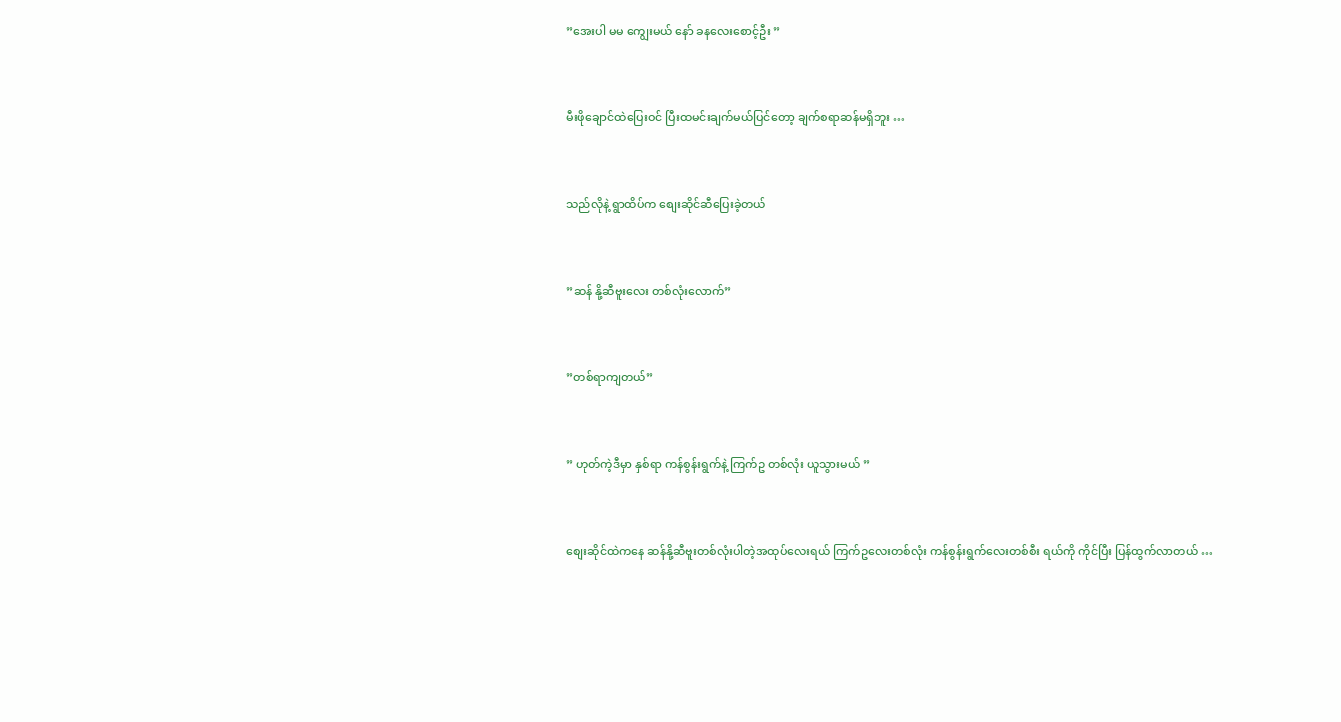”အေးပါ မမ ကျွေးမယ် နော် ခနလေးစောင့်ဦး ”


မီးဖိုချောင်ထဲပြေးဝင် ပြီးထမင်းချက်မယ်ပြင်တော့ ချက်စရာဆန်မရှိဘူး …


သည်လိုနဲ့ ရွာထိပ်က စျေးဆိုင်ဆီပြေးခဲ့တယ်


”ဆန် နို့ဆီဗူးလေး တစ်လုံးလောက်”


”တစ်ရာကျတယ်”


” ဟုတ်ကဲ့ဒီမှာ နှစ်ရာ ကန်စွန်းရွက်နဲ့ ကြက်ဥ တစ်လုံး ယူသွားမယ် ”


စျေးဆိုင်ထဲကနေ ဆန်နို့ဆီဗူးတစ်လုံးပါတဲ့အထုပ်လေးရယ် ကြက်ဥလေးတစ်လုံး ကန်စွန်းရွက်လေးတစ်စီး ရယ်ကို ကိုင်ပြီး ပြန်ထွက်လာတယ် …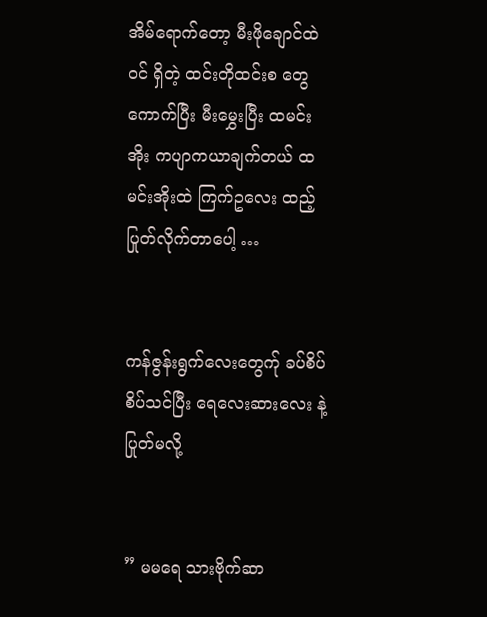အိမ်ရောက်တော့ မီးဖိုချောင်ထဲဝင် ရှိတဲ့ ထင်းတိုထင်းစ တွေကောက်ပြီး မီးမွှေးပြီး ထမင်းအိုး ကပျာကယာချက်တယ် ထမင်းအိုးထဲ ကြက်ဥလေး ထည့်ပြုတ်လိုက်တာပေါ့ …


ကန်ဇွန်းရွက်လေးတွေက်ု ခပ်စိပ်စိပ်သင်ပြီး ရေလေးဆားလေး နဲ့ ပြုတ်မလို့


” မမရေ သားဗိုက်ဆာ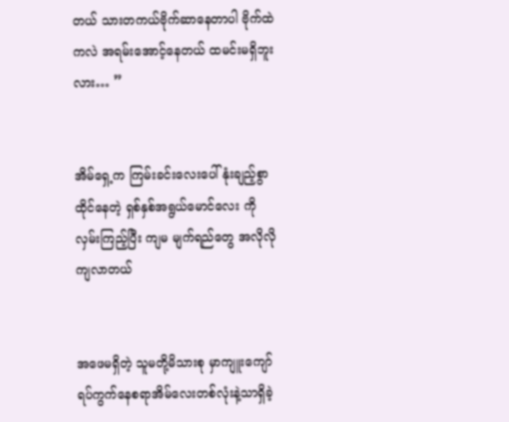တယ် သားတကယ်ဗိုက်ဆာနေတာပါ ဗိုက်ထဲကလဲ အရမ်းအောင့်နေတယ် ထမင်းမရှိဘူးလား… ”


အိမ်ရှေ့က ကြမ်းခင်းလေးပေါ် နုံးချည့်စွာထိုင်နေတဲ့ ရှစ်နှစ်အရွယ်မောင်လေး ကို လှမ်းကြည့်ပြီး ကျမ မျက်ရည်တွေ အလိုလို ကျလာတယ်


အဖေမရှိတဲ့ သူမတို့မိသားစု မှာကျူးကျော်ရပ်ကွက်နေစရာအိမ်လေးတစ်လုံးနဲ့သာရှိခဲ့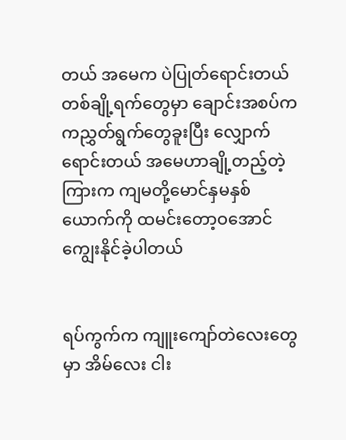တယ် အမေက ပဲပြုတ်ရောင်းတယ် တစ်ချို့ရက်တွေမှာ ချောင်းအစပ်က ကညွှတ်ရွက်တွေခူးပြီး လျှောက်ရောင်းတယ် အမေဟာချို့တည့်တဲ့ကြားက ကျမတို့မောင်နှမနှစ်ယောက်ကို ထမင်းတော့ဝအောင် ကျွေးနိုင်ခဲ့ပါတယ်


ရပ်ကွက်က ကျူးကျော်တဲလေးတွေမှာ အိမ်လေး ငါး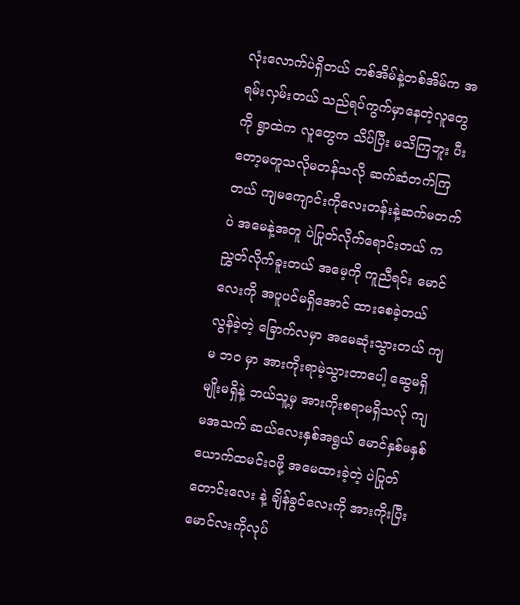လုံးလောက်ပဲရှိတယ် တစ်အိမ်နဲ့တစ်အိမ်က အရမ်းလှမ်းတယ် သည်ရပ်ကွက်မှာနေတဲ့လူတွေကို ရွာထဲက လူတွေက သိပ်ပြီး မသိကြဘူး ပီးတော့မတူသလိုမတန်သလို ဆက်ဆံတက်ကြတယ် ကျမကျောင်းကိုလေးတန်းနဲ့ဆက်မတက်ပဲ အမေနဲ့အတူ ပဲပြုတ်လိုက်ရောင်းတယ် ကညွှတ်လိုက်ခူးတယ် အမေ့ကို ကူညီရင်း မောင်လေးကို အပူပင်မရှိအောင် ထားစေခဲ့တယ် လွန်ခဲ့တဲ့ ခြောက်လမှာ အမေဆုံးသွားတယ် ကျမ ဘဝ မှာ အားကိုးရာမဲ့သွားတာပေါ့ ဆွေမရှိ မျိုးမရှိနဲ့ ဘယ်သူ့မှ အားကိုးစရာမရှိသလ်ု ကျမအသက် ဆယ်လေးနှစ်အရွယ် မောင်နှစ်မနှစ်ယောက်ထမင်းဝဖို့ အမေထားခဲ့တဲ့ ပဲပြုတ်တောင်းလေး နဲ့ ချိန်ခွင်လေးကို အားကိုးပြီး မောင်လးကိုလုပ်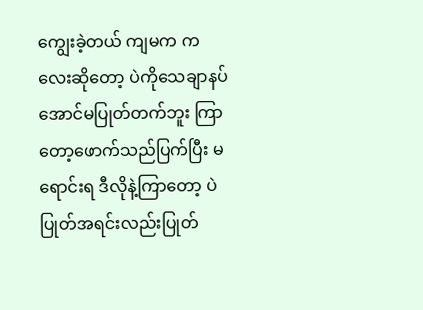ကျွေးခဲ့တယ် ကျမက ကလေးဆိုတော့ ပဲကိုသေချာနပ်အောင်မပြုတ်တက်ဘူး ကြာတော့ဖောက်သည်ပြက်ပြီး မရောင်းရ ဒီလိုနဲ့ကြာတော့ ပဲပြုတ်အရင်းလည်းပြုတ်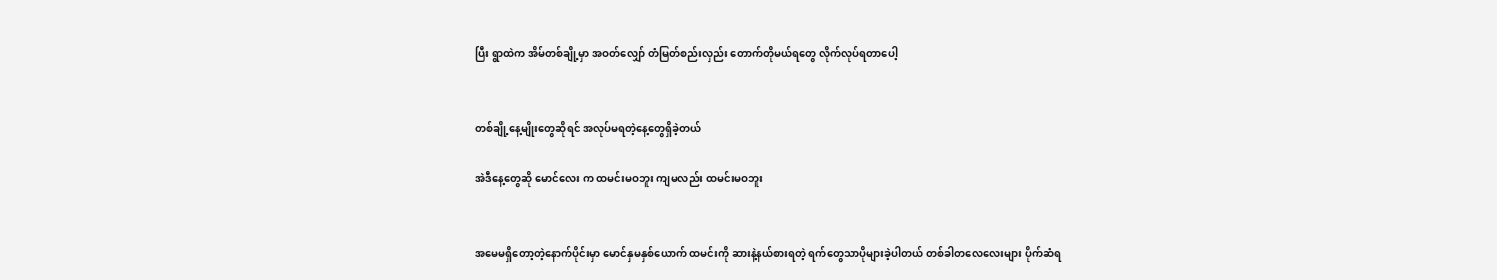ပြီး ရွာထဲက အိမ်တစ်ချို့မှာ အဝတ်လျှော် တံမြတ်စည်းလှည်း တောက်တိုမယ်ရတွေ လိုက်လုပ်ရတာပေါ့


တစ်ချို့နေ့မျိုးတွေဆိုရင် အလုပ်မရတဲ့နေ့တွေရှိခဲ့တယ်

အဲဒီနေ့တွေဆို မောင်လေး က ထမင်းမဝဘူး ကျမလည်း ထမင်းမဝဘူး


အမေမရှိတော့တဲ့နောက်ပိုင်းမှာ မောင်နှမနှစ်ယောက် ထမင်းကို ဆားနဲ့နယ်စားရတဲ့ ရက်တွေသာပိုများခဲ့ပါတယ် တစ်ခါတလေလေးများ ပိုက်ဆံရ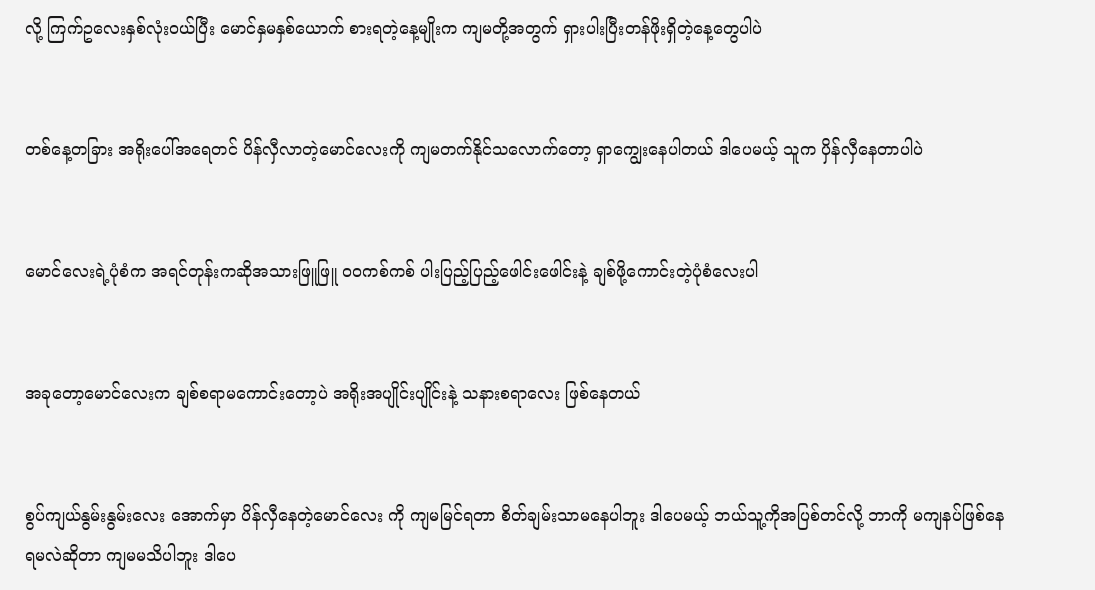လို့ ကြက်ဥလေးနှစ်လုံးဝယ်ပြီး မောင်နှမနှစ်ယောက် စားရတဲ့နေ့မျိုးက ကျမတို့အတွက် ရှားပါးပြီးတန်ဖိုးရှိတဲ့နေ့တွေပါပဲ


တစ်နေ့တခြား အရိုးပေါ်အရေတင် ပိန်လှီလာတဲ့မောင်လေးကို ကျမတက်နိုင်သလောက်တော့ ရှာကျွေးနေပါတယ် ဒါပေမယ့် သူက ပှိန်လှီနေတာပါပဲ


မောင်လေးရဲ့ပုံစံက အရင်တုန်းကဆိုအသားဖြူဖြူ ဝဝကစ်ကစ် ပါးပြည့်ပြည့်ဖေါင်းဖေါင်းနဲ့ ချစ်ဖို့ကောင်းတဲ့ပုံစံလေးပါ


အခုတော့မောင်လေးက ချစ်စရာမကောင်းတော့ပဲ အရိုးအပျိုင်းပျိုင်းနဲ့ သနားစရာလေး ဖြစ်နေတယ်


စွပ်ကျယ်နွမ်းနွမ်းလေး အောက်မှာ ပိန်လှီနေတဲ့မောင်လေး ကို ကျမမြင်ရတာ စိတ်ချမ်းသာမနေပါဘူး ဒါပေမယ့် ဘယ်သူ့ကိုအပြစ်တင်လို့ ဘာကို မကျနပ်ဖြစ်နေရမလဲဆိုတာ ကျမမသိပါဘူး ဒါပေ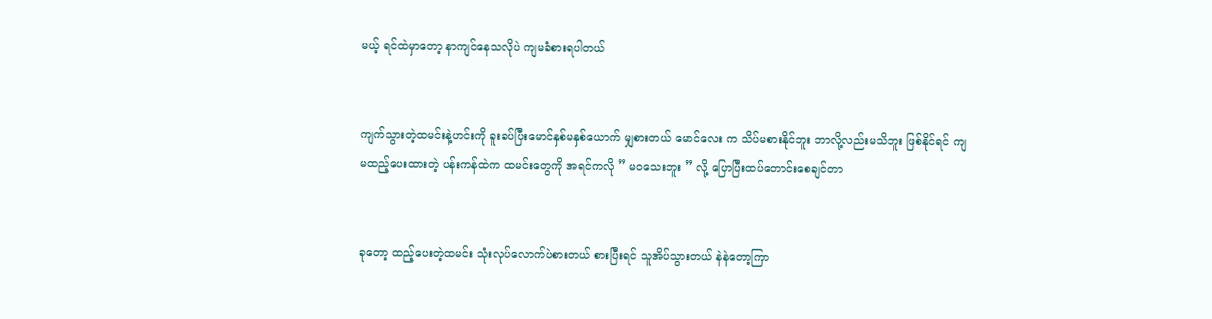မယ့် ရင်ထဲမှာတော့ နာကျင်နေသလိုပဲ ကျမခံစားရပါတယ်


ကျက်သွားတဲ့ထမင်းနဲ့ဟင်းကို ခူးခပ်ပြီးမောင်နှစ်မနှစ်ယောက် မျှစားတယ် မောင်လေး က သိပ်မစားနိုင်ဘူး ဘာလို့လည်းမသိဘူး ဖြစ်နိုင်ရင် ကျမထည့်ပေးထားတဲ့ ပန်းကန်ထဲက ထမင်းတွေကို အရင်ကလို ” မဝသေးဘူး ” လို့ ပြောပြီးထပ်တောင်းစေချင်တာ


ခုတော့ ထည့်ပေးတဲ့ထမင်း သုံးလုပ်လောက်ပဲစားတယ် စားပြီးရင် သူအိပ်သွားတယ် နဲနဲတော့ကြာ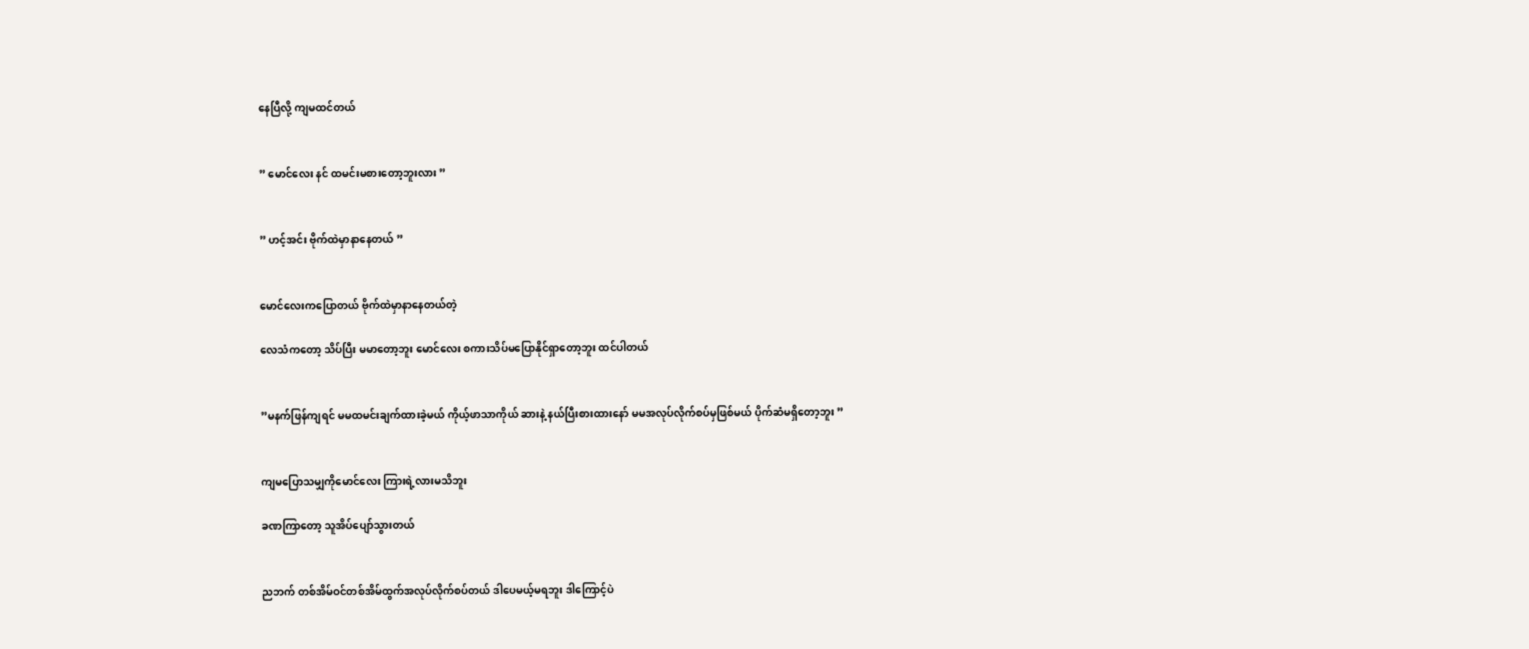နေပြီလို့ ကျမထင်တယ်


” မောင်လေး နင် ထမင်းမစားတော့ဘူးလား ”


” ဟင့်အင်း ဗိုက်ထဲမှာနာနေတယ် ”


မောင်လေးကပြောတယ် ဗိုက်ထဲမှာနာနေတယ်တဲ့

လေသံကတော့ သိပ်ပြီး မမာတော့ဘူး မောင်လေး စကားသိပ်မပြောနိုင်ရှာတော့ဘူး ထင်ပါတယ်


”မနက်ဖြန်ကျရင် မမထမင်းချက်ထားခဲ့မယ် ကိုယ့်ဖာသာကိုယ် ဆားနဲ့ နယ်ပြီးစားထားနော် မမအလုပ်လိုက်စပ်မှဖြစ်မယ် ပိုက်ဆံမရှိတော့ဘူး ”


ကျမပြောသမျှကိုမောင်လေး ကြားရဲ့လားမသိဘူး

ခဏကြာတော့ သူအိပ်ပျော်သွားတယ်


ညဘက် တစ်အိမ်ဝင်တစ်အိမ်ထွက်အလုပ်လိုက်စပ်တယ် ဒါပေမယ့်မရဘူး ဒါကြောင့်ပဲ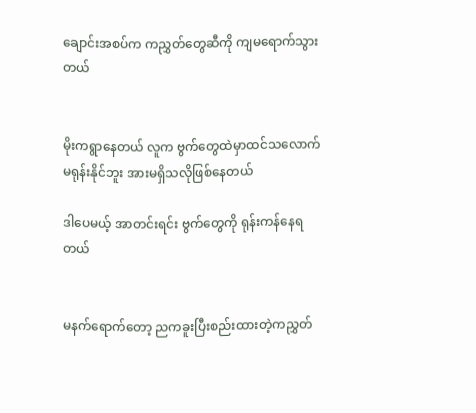ချောင်းအစပ်က ကညွှတ်တွေဆီကို ကျမရောက်သွားတယ်


မိုးကရွာနေတယ် လူက ဗွက်တွေထဲမှာထင်သလောက်မရုန်းနိုင်ဘူး အားမရှိသလိုဖြစ်နေတယ်

ဒါပေမယ့် အာတင်းရင်း ဗွက်တွေကို ရုန်းကန်နေရတယ်


မနက်ရောက်တော့ ညကခူးပြီးစည်းထားတဲ့ကညွှတ်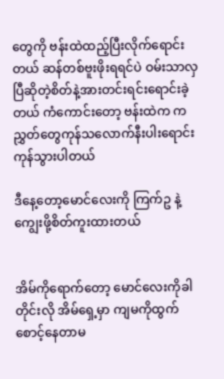တွေကို ဗန်းထဲထည့်ပြီးလိုက်ရောင်းတယ် ဆန်တစ်ဗူးဖိုးရရင်ပဲ ဝမ်းသာလှပြီဆိုတဲ့စိတ်နဲ့အားတင်းရင်းရောင်းခဲ့တယ် ကံကောင်းတော့ ဗန်းထဲက ကညွှတ်တွေကုန်သလောက်နီးပါးရောင်းကုန်သွားပါတယ်

ဒီနေ့တော့မောင်လေးကို ကြက်ဥ နဲ့ ကျွေးဖို့စိတ်ကူးထားတယ်


အိမ်ကိုရောက်တော့ မောင်လေးကိုခါတိုင်းလို အိမ်ရှေ့မှာ ကျမကိုထွက်စောင့်နေတာမ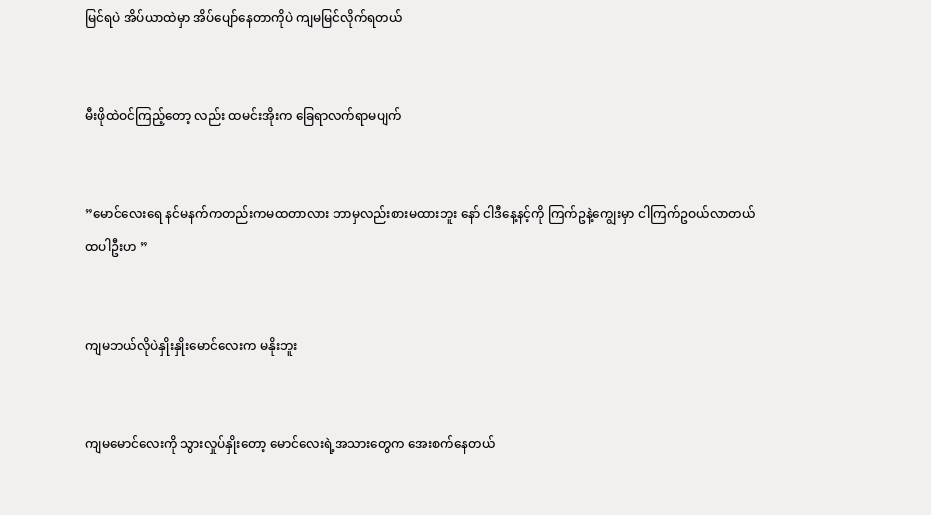မြင်ရပဲ အိပ်ယာထဲမှာ အိပ်ပျော်နေတာကိုပဲ ကျမမြင်လိုက်ရတယ်


မီးဖိုထဲဝင်ကြည့်တော့ လည်း ထမင်းအိုးက ခြေရာလက်ရာမပျက်


”မောင်လေးရေ နင်မနက်ကတည်းကမထတာလား ဘာမှလည်းစားမထားဘူး နော် ငါဒီနေ့နင့်ကို ကြက်ဥနဲ့ကျွေးမှာ ငါကြက်ဥဝယ်လာတယ် ထပါဦးဟ ”


ကျမဘယ်လိုပဲနှိုးနှိုးမောင်လေးက မနိုးဘူး


ကျမမောင်လေးကို သွားလှုပ်နှိုးတော့ မောင်လေးရဲ့အသားတွေက အေးစက်နေတယ်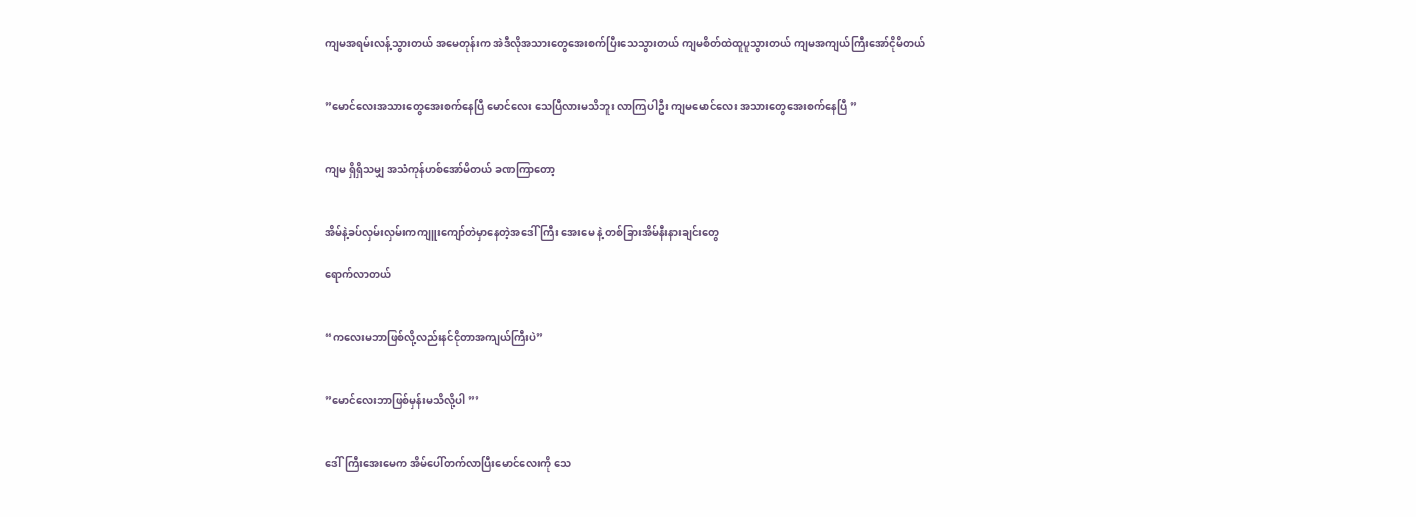ကျမအရမ်းလန့်သွားတယ် အမေတုန်းက အဲဒီလိုအသားတွေအေးစက်ပြီးသေသွားတယ် ကျမစိတ်ထဲထူပူသွားတယ် ကျမအကျယ်ကြီးအော်ငိုမိတယ်


”မောင်လေးအသားတွေအေးစက်နေပြီ မောင်လေး သေပြီလားမသိဘူး လာကြပါဦး ကျမမောင်လေး အသားတွေအေးစက်နေပြီ ”


ကျမ ရှိရှိသမျှ အသံကုန်ဟစ်အော်မိတယ် ခဏကြာတော့


အိမ်နဲ့ခပ်လှမ်းလှမ်းကကျူးကျော်တဲမှာနေတဲ့အဒေါ်ကြီး အေးမေ နဲ့ တစ်ခြားအိမ်နီးနားချင်းတွေ

ရောက်လာတယ်


“ကလေးမဘာဖြစ်လို့လည်းနင်ငိုတာအကျယ်ကြီးပဲ”


”မောင်လေးဘာဖြစ်မှန်းမသိလို့ပါ ”’


ဒေါ်ကြီးအေးမေက အိမ်ပေါ်တက်လာပြီးမောင်လေးကို သေ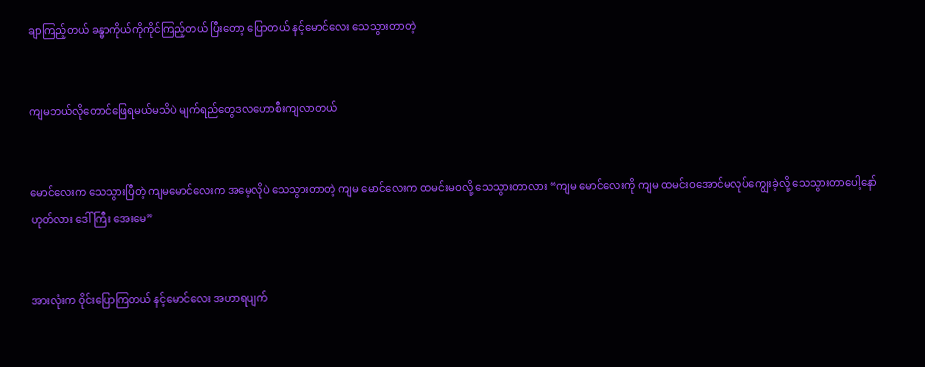ချာကြည့်တယ် ခန္ဓာကိုယ်ကိုကိုင်ကြည့်တယ် ပြီးတော့ ပြောတယ် နင့်မောင်လေး သေသွားတာတဲ့


ကျမဘယ်လိုတောင်ဖြေရမယ်မသိပဲ မျက်ရည်တွေဒလဟောစီးကျလာတယ်


မောင်လေးက သေသွားပြီတဲ့ ကျမမောင်လေးက အမေ့လိုပဲ သေသွားတာတဲ့ ကျမ မောင်လေးက ထမင်းမဝလို့ သေသွားတာလား “ကျမ မောင်လေးကို ကျမ ထမင်းဝအောင်မလုပ်ကျွေးခဲ့လို့ သေသွားတာပေါ့နော် ဟုတ်လား ဒေါ်ကြီး အေးမေ”


အားလုံးက ဝိုင်းပြောကြတယ် နင့်မောင်လေး အဟာရပျက်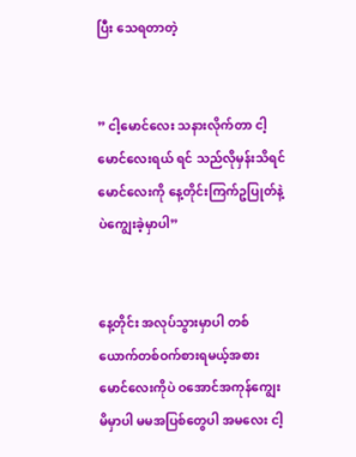ပြီး သေရတာတဲ့


” ငါ့မောင်လေး သနားလိုက်တာ ငါ့မောင်လေးရယ် ရင် သည်လိုမှန်းသိရင် မောင်လေးကို နေ့တိုင်းကြက်ဥပြုတ်နဲ့ပဲကျွေးခဲ့မှာပါ”


နေ့တိုင်း အလုပ်သွားမှာပါ တစ်ယောက်တစ်ဝက်စားရမယ့်အစား မောင်လေးကိုပဲ ဝအောင်အကုန်ကျွေးမိမှာပါ မမအပြစ်တွေပါ အမလေး ငါ့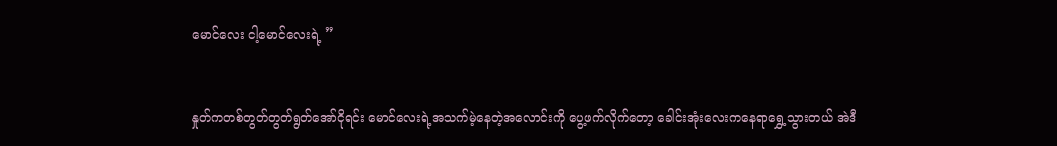မောင်လေး ငါ့မောင်လေးရဲ့ ”


နှုတ်ကတစ်တွတ်တွတ်ရွတ်အော်ငိုရင်း မောင်လေးရဲ့အသက်မဲ့နေတဲ့အလောင်းကို ပွေ့ဖက်လိုက်တော့ ခေါင်းအုံးလေးကနေရာရွှေ့သွားတယ် အဲဒီ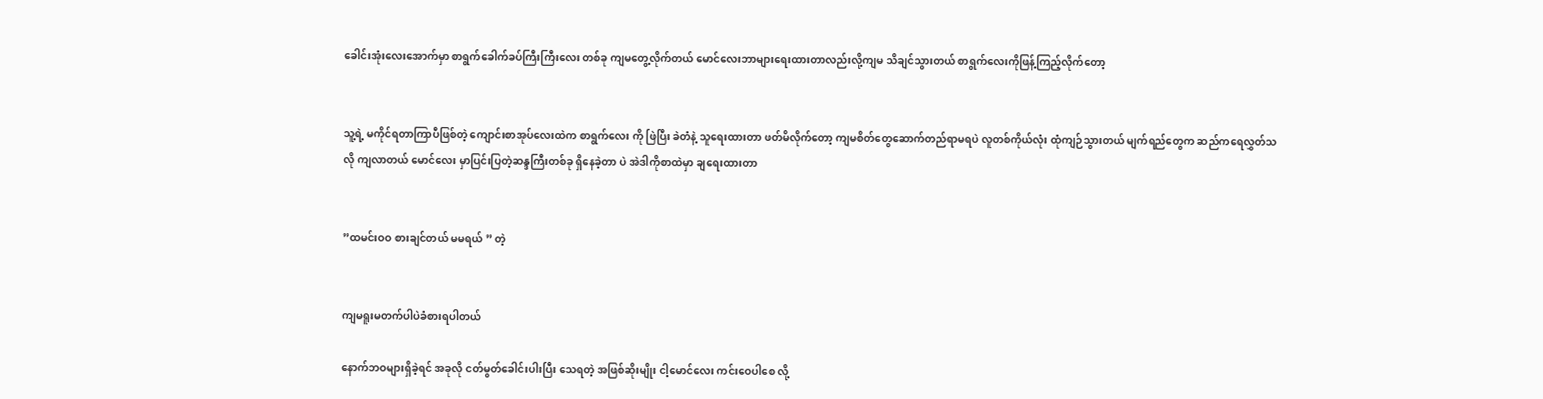ခေါင်းအုံးလေးအောက်မှာ စာရွက်ခေါက်ခပ်ကြီးကြီးလေး တစ်ခု ကျမတွေ့လိုက်တယ် မောင်လေးဘာများရေးထားတာလည်းလို့ကျမ သိချင်သွားတယ် စာရွက်လေးကိုဖြန့်ကြည့်လိုက်တော့


သူ့ရဲ့ မကိုင်ရတာကြာပီဖြစ်တဲ့ ကျောင်းစာအုပ်လေးထဲက စာရွက်လေး ကို ဖြဲပြီး ခဲတံနဲ့ သူရေးထားတာ ဖတ်မိလိုက်တော့ ကျမစိတ်တွေဆောက်တည်ရာမရပဲ လူတစ်ကိုယ်လုံး ထုံကျဉ်သွားတယ် မျက်ရည်တွေက ဆည်ကရေလွှတ်သလို ကျလာတယ် မောင်လေး မှာပြင်းပြတဲ့ဆန္ဒကြီးတစ်ခု ရှိနေခဲ့တာ ပဲ အဲဒါကိုစာထဲမှာ ချရေးထားတာ


”ထမင်းဝဝ စားချင်တယ် မမရယ် ” တဲ့


ကျမရူးမတက်ပါပဲခံစားရပါတယ်

နောက်ဘဝများရှိခဲ့ရင် အခုလို ငတ်မွတ်ခေါင်းပါးပြီး သေရတဲ့ အဖြစ်ဆိုးမျိုး ငါ့မောင်လေး ကင်းဝေပါစေ လို့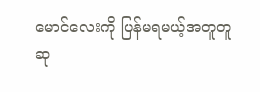မောင်လေးကို ပြန်မရမယ့်အတူတူဆု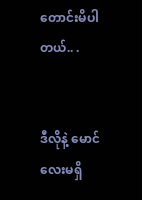တောင်းမိပါတယ်.. .


ဒီလိုနဲ့ မောင်လေးမရှိ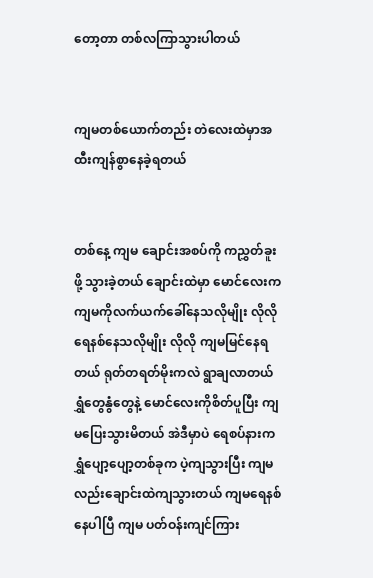တော့တာ တစ်လကြာသွားပါတယ်


ကျမတစ်ယောက်တည်း တဲလေးထဲမှာအထီးကျန်စွာနေခဲ့ရတယ်


တစ်နေ့ ကျမ ချောင်းအစပ်ကို ကညွှတ်ခူးဖို့ သွားခဲ့တယ် ချောင်းထဲမှာ မောင်လေးက ကျမကိုလက်ယက်ခေါ်နေသလိုမျိုး လိုလို ရေနစ်နေသလိုမျိုး လိုလို ကျမမြင်နေရတယ် ရုတ်တရတ်မိုးကလဲ ရွာချလာတယ် ရွှံတွေနွံတွေနဲ့ မောင်လေးကိုစိတ်ပူပြီး ကျမပြေးသွားမိတယ် အဲဒီမှာပဲ ရေစပ်နားကရွှံပျော့ပျော့တစ်ခုက ပဲ့ကျသွားပြီး ကျမလည်းချောင်းထဲကျသွားတယ် ကျမရေနစ်နေပါပြီ ကျမ ပတ်ဝန်းကျင်ကြား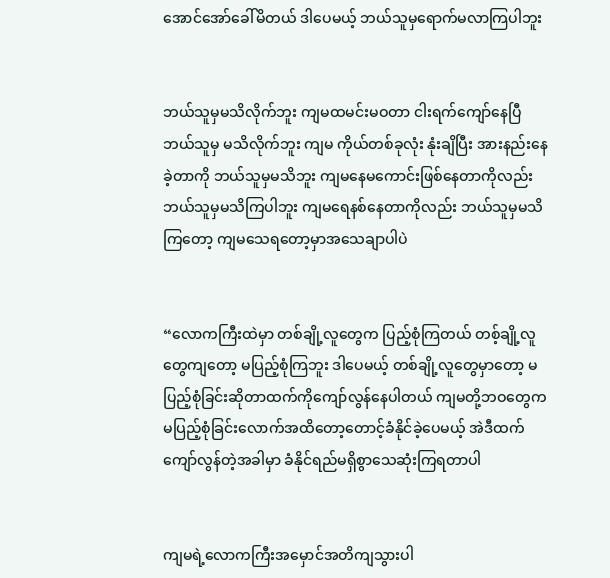အောင်အော်ခေါ်မိတယ် ဒါပေမယ့် ဘယ်သူမှရောက်မလာကြပါဘူး


ဘယ်သူမှမသိလိုက်ဘူး ကျမထမင်းမဝတာ ငါးရက်ကျော်နေပြီ ဘယ်သူမှ မသိလိုက်ဘူး ကျမ ကိုယ်တစ်ခုလုံး နုံးချိပြီး အားနည်းနေခဲ့တာကို ဘယ်သူမှမသိဘူး ကျမနေမကောင်းဖြစ်နေတာကိုလည်းဘယ်သူမှမသိကြပါဘူး ကျမရေနစ်နေတာကိုလည်း ဘယ်သူမှမသိကြတော့ ကျမသေရတော့မှာအသေချာပါပဲ


“လောကကြီးထဲမှာ တစ်ချို့လူတွေက ပြည့်စုံကြတယ် တစ့်ချို့လူတွေကျတော့ မပြည့်စုံကြဘူး ဒါပေမယ့် တစ်ချို့လူတွေမှာတော့ မပြည့်စုံခြင်းဆိုတာထက်ကိုကျော်လွန်နေပါတယ် ကျမတို့ဘဝတွေက မပြည့်စုံခြင်းလောက်အထိတော့တောင့်ခံနိုင်ခဲ့ပေမယ့် အဲဒီထက်ကျော်လွန်တဲ့အခါမှာ ခံနိုင်ရည်မရှိစွာသေဆုံးကြရတာပါ


ကျမရဲ့လောကကြီးအမှောင်အတိကျသွားပါ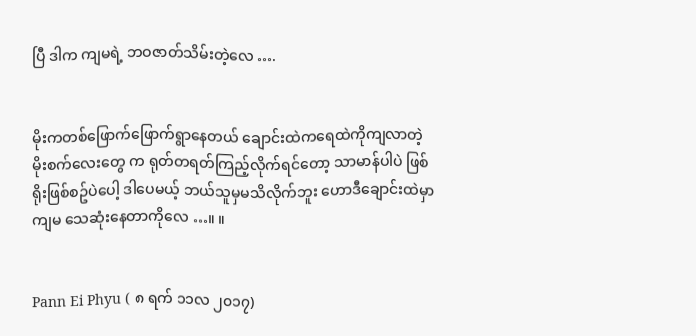ပြီ ဒါက ကျမရဲ့ ဘဝဇာတ်သိမ်းတဲ့လေ ….


မိုးကတစ်ဖြောက်ဖြောက်ရွာနေတယ် ချောင်းထဲကရေထဲကိုကျလာတဲ့မိုးစက်လေးတွေ က ရုတ်တရတ်ကြည့်လိုက်ရင်တော့ သာမာန်ပါပဲ ဖြစ်ရိုးဖြစ်စဥ်ပဲပေါ့ ဒါပေမယ့် ဘယ်သူမှမသိလိုက်ဘူး ဟောဒီချောင်းထဲမှာ ကျမ သေဆုံးနေတာကိုလေ …။ ။


Pann Ei Phyu ( ၈ ရက် ၁၁လ ၂၀၁၇)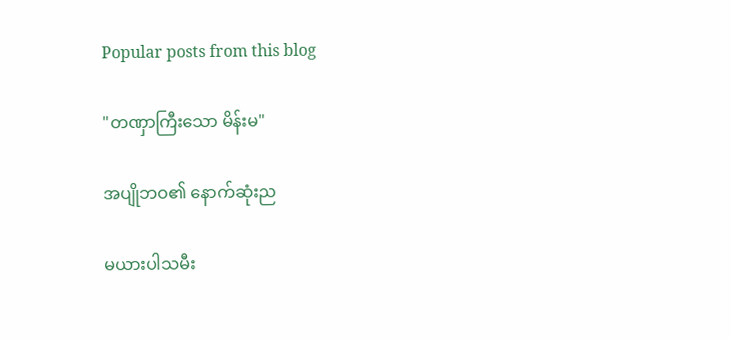Popular posts from this blog

"တဏှာကြီးသော မိန်းမ"

အပျိုဘဝ၏ နောက်ဆုံးည

မယားပါသမီး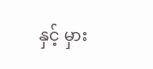နှင့် မှား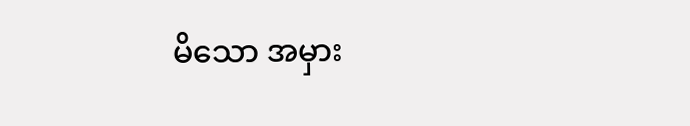မိသော အမှား